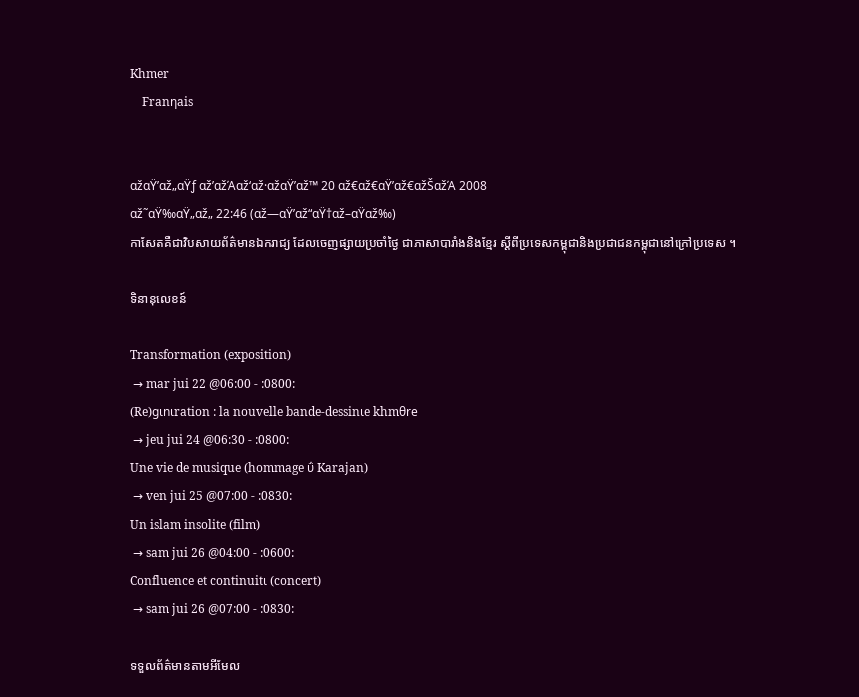Khmer
    Franηais


αžαŸ’αž„αŸƒ αž’αžΆαž‘αž·αžαŸ’αž™ 20 αž€αž€αŸ’αž€αžŠαžΆ 2008
αž˜αŸ‰αŸ„αž„ 22:46 (αž—αŸ’αž“αŸ†αž–αŸαž‰)
កាសែតគឺជាវិបសាយព័ត៌មានឯករាជ្យ ដែលចេញផ្សាយប្រចាំថ្ងៃ ជាភាសាបារាំងនិងខ្មែរ ស្តីពីប្រទេសកម្ពុជានិងប្រជាជនកម្ពុជានៅក្រៅប្រទេស ។

ទិនានុលេខន៍

Transformation (exposition)
 → mar jui 22 @06:00 - :0800:
(Re)gιnιration : la nouvelle bande-dessinιe khmθre
 → jeu jui 24 @06:30 - :0800:
Une vie de musique (hommage ΰ Karajan)
 → ven jui 25 @07:00 - :0830:
Un islam insolite (film)
 → sam jui 26 @04:00 - :0600:
Confluence et continuitι (concert)
 → sam jui 26 @07:00 - :0830:

ទទួលព័ត៌មានតាមអីមែល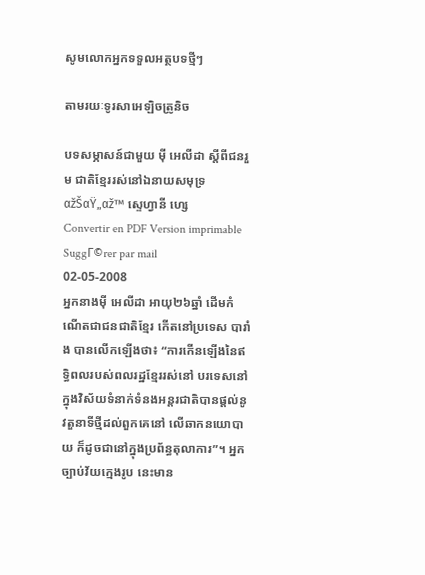សូមលោកអ្នកទទួលអត្ថបទថ្មីៗ

តាមរយៈទូរសាអេឡិចត្រូនិច

បទសម្ភាសន៍ជាមួយ ម៉ី អេលីដា ស្តីពីជនរួម ជាតិខ្មែររស់នៅឯនាយសមុទ្រ
αžŠαŸ„αž™ ស្ទេហ្វានី ហ្សេ
Convertir en PDF Version imprimable SuggΓ©rer par mail
02-05-2008
អ្នកនាងម៉ី អេលីដា អាយុ២៦ឆ្នាំ ដើមកំណើតជាជនជាតិខ្មែរ កើតនៅប្រទេស បារាំង បានលើកឡើងថា៖ “ការកើនឡើងនៃឥទ្ធិពលរបស់ពលរដ្ឋខ្មែររស់នៅ បរទេសនៅក្នុងវិស័យទំនាក់ទំនងអន្តរជាតិបានផ្តល់នូវតួនាទីថ្មីដល់ពួកគេនៅ លើឆាកនយោបាយ ក៏ដូចជានៅក្នុងប្រព័ន្ធតុលាការ”។ អ្នកច្បាប់វ័យក្មេងរូប នេះមាន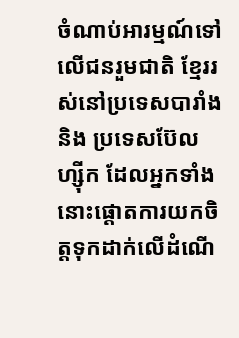ចំណាប់អារម្មណ៍ទៅលើជនរួមជាតិ ខ្មែររស់នៅប្រទេសបារាំង និង ប្រទេសប៊ែលហ្ស៊ីក ដែលអ្នកទាំងនោះផ្តោតការយកចិត្តទុកដាក់លើដំណើ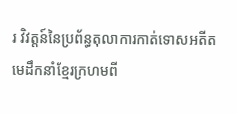រ វិវត្តន៍នៃប្រព័ន្ធតុលាការកាត់ទោសអតីតមេដឹកនាំខ្មែរក្រហមពី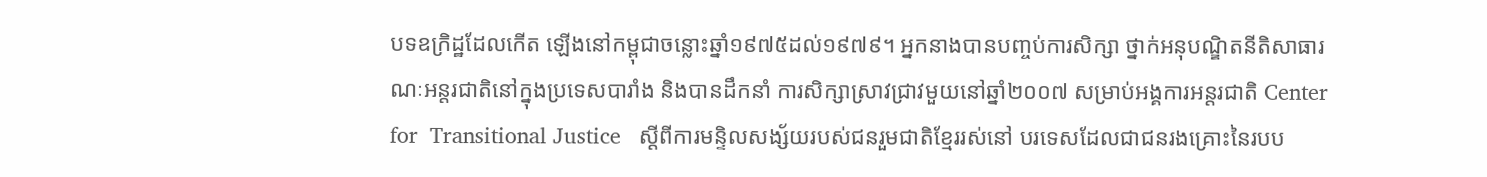បទឧក្រិដ្ឋដែលកើត ឡើងនៅកម្ពុជាចន្លោះឆ្នាំ១៩៧៥ដល់១៩៧៩។ អ្នកនាងបានបញ្ចប់ការសិក្សា ថ្នាក់អនុបណ្ឌិតនីតិសាធារណៈអន្តរជាតិនៅក្នុងប្រទេសបារាំង និងបានដឹកនាំ ការសិក្សាស្រាវជ្រាវមួយនៅឆ្នាំ២០០៧ សម្រាប់អង្គការអន្តរជាតិ Center for  Transitional Justice   ស្តីពីការមន្ទិលសង្ស័យរបស់ជនរួមជាតិខ្មែររស់នៅ បរទេសដែលជាជនរងគ្រោះនៃរបប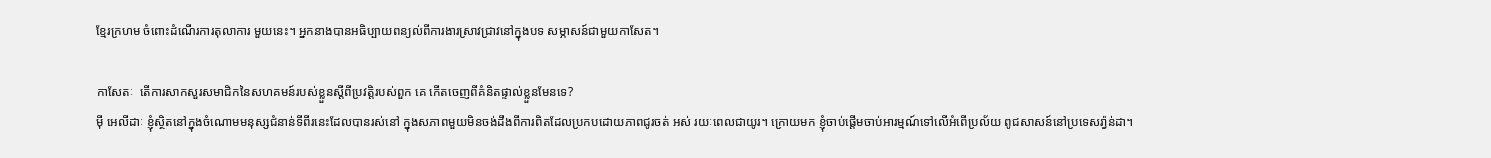ខ្មែរក្រហម ចំពោះដំណើរការតុលាការ មួយនេះ។ អ្នកនាងបានអធិប្បាយពន្យល់ពីការងារស្រាវជ្រាវនៅក្នុងបទ សម្ភាសន៍ជាមួយកាសែត។

កាសែតៈ  តើការសាកសួរសមាជិកនៃសហគមន៍របស់ខ្លួនស្តីពីប្រវត្តិរបស់ពួក គេ កើតចេញពីគំនិតផ្ទាល់ខ្លួនមែនទេ?
ម៉ី អេលីដាៈ ខ្ញុំស្ថិតនៅក្នុងចំណោមមនុស្សជំនាន់ទីពីរនេះដែលបានរស់នៅ ក្នុងសភាពមួយមិនចង់ដឹងពីការពិតដែលប្រកបដោយភាពជូរចត់ អស់ រយៈពេលជាយូរ។ ក្រោយមក ខ្ញុំចាប់ផ្តើមចាប់អារម្មណ៍ទៅលើអំពើប្រល័យ ពូជសាសន៍នៅប្រទេសរ៉ា្វន់ដា។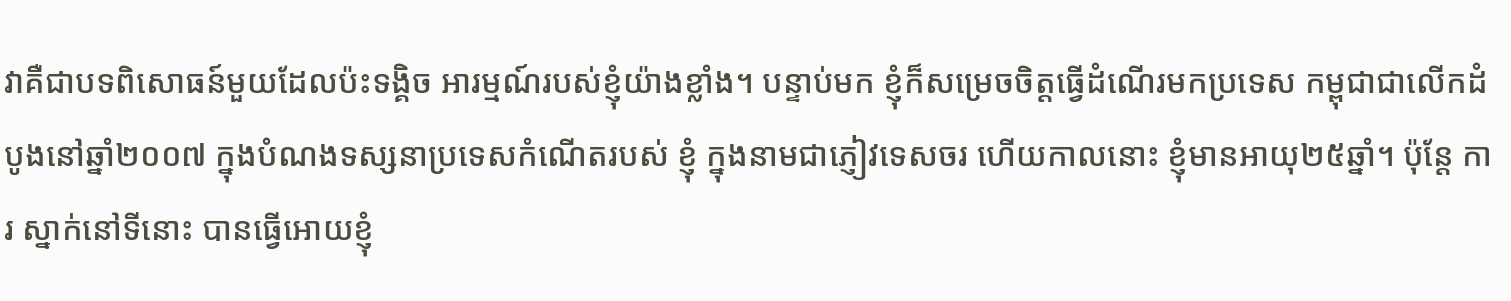វាគឺជាបទពិសោធន៍មួយដែលប៉ះទង្គិច អារម្មណ៍របស់ខ្ញុំយ៉ាងខ្លាំង។ បន្ទាប់មក ខ្ញុំក៏សម្រេចចិត្តធ្វើដំណើរមកប្រទេស កម្ពុជាជាលើកដំបូងនៅឆ្នាំ២០០៧ ក្នុងបំណងទស្សនាប្រទេសកំណើតរបស់ ខ្ញុំ ក្នុងនាមជាភ្ញៀវទេសចរ ហើយកាលនោះ ខ្ញុំមានអាយុ២៥ឆ្នាំ។ ប៉ុន្តែ ការ ស្នាក់នៅទីនោះ បានធ្វើអោយខ្ញុំ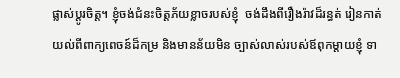ផ្លាស់ប្តូរចិត្ត។ ខ្ញុំចង់ជំនះចិត្តភ័យខ្លាចរបស់ខ្ញុំ  ចង់ដឹងពីរឿងរ៉ាវដ៏រន្ធត់ រៀនកាត់យល់ពីពាក្យពេចន៍ដ៏កម្រ និងមានន័យមិន ច្បាស់លាស់របស់ឪពុកម្តាយខ្ញុំ ទា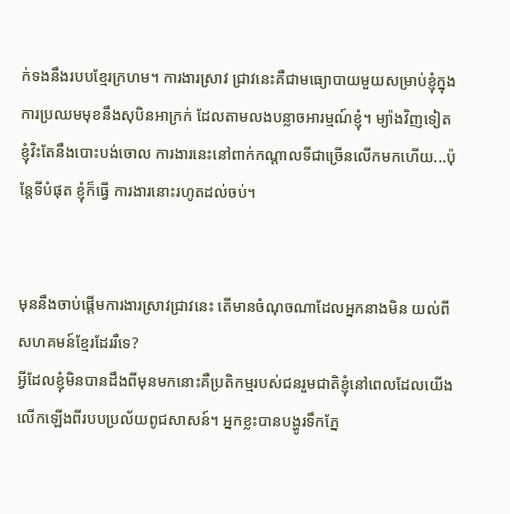ក់ទងនឹងរបបខ្មែរក្រហម។ ការងារស្រាវ ជ្រាវនេះគឺជាមធ្យោបាយមួយសម្រាប់ខ្ញុំក្នុងការប្រឈមមុខនឹងសុបិនអាក្រក់ ដែលតាមលងបន្លាចអារម្មណ៍ខ្ញុំ។ ម្យ៉ាងវិញទៀត ខ្ញុំវិះតែនឹងបោះបង់ចោល ការងារនេះនៅពាក់កណ្តាលទីជាច្រើនលើកមកហើយ...ប៉ុន្តែទីបំផុត ខ្ញុំក៏ធ្វើ ការងារនោះរហូតដល់ចប់។


មុននឹងចាប់ផ្តើមការងារស្រាវជ្រាវនេះ តើមានចំណុចណាដែលអ្នកនាងមិន យល់ពីសហគមន៍ខ្មែរដែររឺទេ?
អ្វីដែលខ្ញុំមិនបានដឹងពីមុនមកនោះគឺប្រតិកម្មរបស់ជនរួមជាតិខ្ញុំនៅពេលដែលយើងលើកឡើងពីរបបប្រល័យពូជសាសន៍។ អ្នកខ្លះបានបង្ហូរទឹកភ្នែ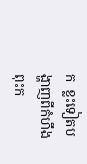ក  ខ្លះទៀតបង្ហាញពីកំហឹងពុះក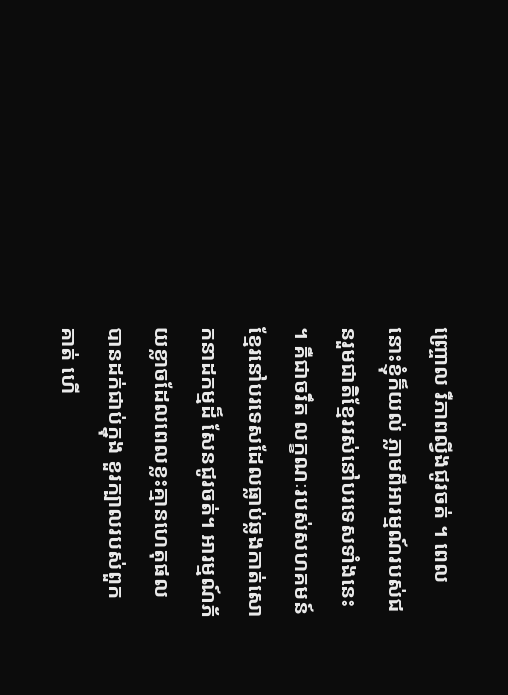ញ្ច្រោល រឺភាពល្វីងជូរចត់ ។ ពេលនោះខ្ញុំក៏យល់ ភ្លាមពីអារម្មណ៍របស់ជនរួមជាតិខ្មែររស់នៅបរទេសទាំងនេះ។ គឺជាចរឹត លក្ខណៈរបស់សហគមន៍ខ្មែរនៅបរទេសដែលធ្លាប់ឆ្លងកាត់សោកនាដកម្មដ៏ សែនជូរចត់។ អារម្មណ៍ភ័យខ្លាចដែលពេលខ្លះគ្មានហេតុផលបានដក់ជាប់ក្នុង ខួរក្បាលរបស់ពួកគាត់ ហើ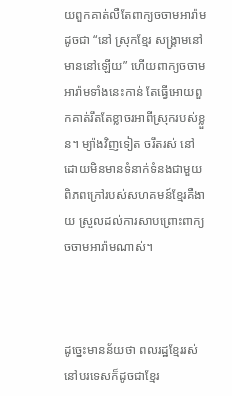យពួកគាត់លឺតែពាក្យចចាមអារ៉ាមដូចជា “នៅ ស្រុកខ្មែរ សង្រ្គាមនៅមាននៅឡើយ” ហើយពាក្យចចាមអារ៉ាមទាំងនេះកាន់ តែធ្វើអោយពួកគាត់រឹតតែខ្លាចរអាពីស្រុករបស់ខ្លួន។ ម្យ៉ាងវិញទៀត ចរឹតរស់ នៅដោយមិនមានទំនាក់ទំនងជាមួយពិភពក្រៅរបស់សហគមន៍ខ្មែរគឺងាយ ស្រួលដល់ការសាបព្រោះពាក្យចចាមអារ៉ាមណាស់។



ដូច្នេះមានន័យថា ពលរដ្ឋខ្មែររស់នៅបរទេសក៏ដូចជាខ្មែរ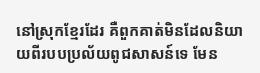នៅស្រុកខ្មែរដែរ គឺពួកគាត់មិនដែលនិយាយពីរបបប្រល័យពូជសាសន៍ទេ មែន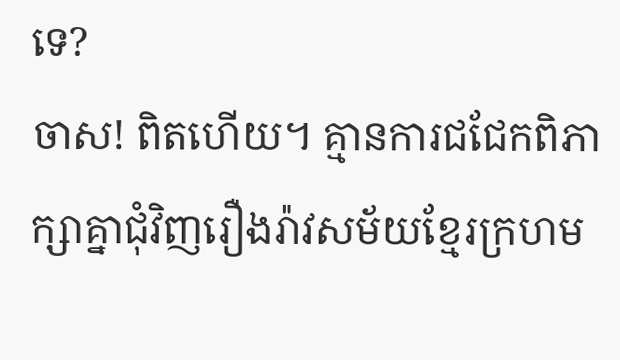ទេ?
ចាស! ពិតហើយ។ គ្មានការជជែកពិភាក្សាគ្នាជុំវិញរឿងរ៉ាវសម័យខ្មែរក្រហម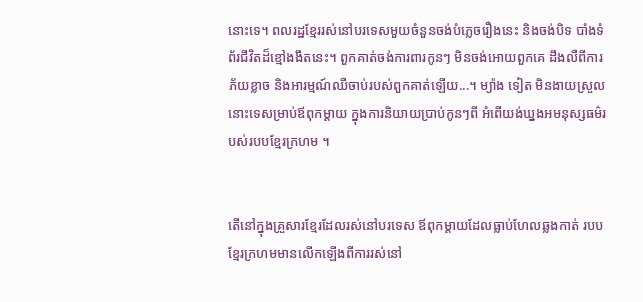នោះទេ។ ពលរដ្ឋខ្មែររស់នៅបរទេសមួយចំនួនចង់បំភ្លេចរឿងនេះ និងចង់បិទ បាំងទំព័រជីវិតដ៏ខ្មៅងងឹតនេះ។ ពួកគាត់ចង់ការពារកូនៗ មិនចង់អោយពួកគេ ដឹងលឺពីការភ័យខ្លាច និងអារម្មណ៍ឈឺចាប់របស់ពួកគាត់ឡើយ...។ ម្យ៉ាង ទៀត មិនងាយស្រួលនោះទេសម្រាប់ឪពុកម្តាយ ក្នុងការនិយាយប្រាប់កូនៗពី អំពើយង់ឃ្នងអមនុស្សធម៌របស់របបខ្មែរក្រហម ។


តើនៅក្នុងគ្រួសារខ្មែរដែលរស់នៅបរទេស ឪពុកម្តាយដែលធ្លាប់ហែលឆ្លងកាត់ របបខ្មែរក្រហមមានលើកឡើងពីការរស់នៅ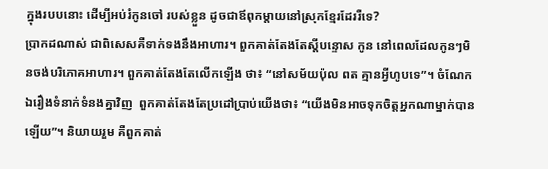ក្នុងរបបនោះ ដើម្បីអប់រំកូនចៅ របស់ខ្លួន ដូចជាឪពុកម្តាយនៅស្រុកខ្មែរដែររឺទេ?
ប្រាកដណាស់ ជាពិសេសគឺទាក់ទងនឹងអាហារ។ ពួកគាត់តែងតែស្តីបន្ទោស កូន នៅពេលដែលកូនៗមិនចង់បរិភោគអាហារ។ ពួកគាត់តែងតែលើកឡើង ថា៖ “នៅសម័យប៉ុល ពត គ្មានអ្វីហូបទេ”។ ចំណែកឯរឿងទំនាក់ទំនងគ្នាវិញ  ពួកគាត់តែងតែប្រដៅប្រាប់យើងថា៖ “យើងមិនអាចទុកចិត្តអ្នកណាម្នាក់បាន ឡើយ”។ និយាយរួម គឺពួកគាត់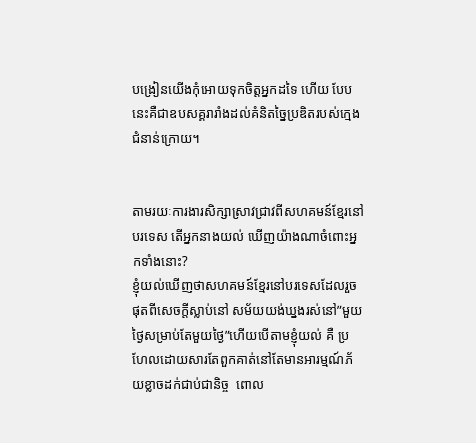បង្រៀនយើងកុំអោយទុកចិត្តអ្នកដទៃ ហើយ បែបនេះគឺជាឧបសគ្គរារាំងដល់គំនិតច្នៃប្រឌិតរបស់ក្មេងជំនាន់ក្រោយ។


តាមរយៈការងារសិក្សាស្រាវជ្រាវពីសហគមន៍ខ្មែរនៅបរទេស តើអ្នកនាងយល់ ឃើញយ៉ាងណាចំពោះអ្នកទាំងនោះ?
ខ្ញុំយល់ឃើញថាសហគមន៍ខ្មែរនៅបរទេសដែលរួចផុតពីសេចក្តីស្លាប់នៅ សម័យយង់ឃ្នងរស់នៅ”មួយថ្ងៃសម្រាប់តែមួយថ្ងៃ”ហើយបើតាមខ្ញុំយល់ គឺ ប្រហែលដោយសារតែពួកគាត់នៅតែមានអារម្មណ៍ភ័យខ្លាចដក់ជាប់ជានិច្ច  ពោល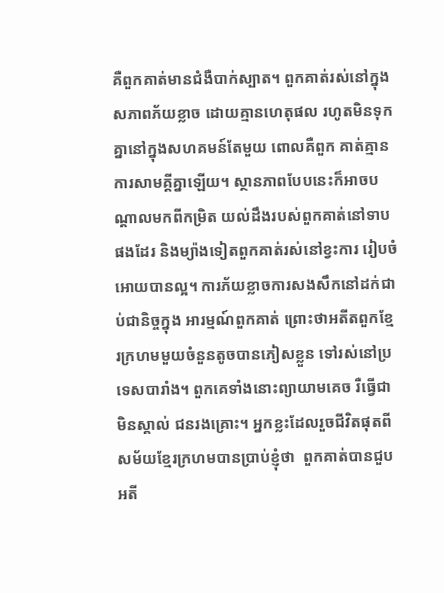គឺពួកគាត់មានជំងឺបាក់ស្បាត។ ពួកគាត់រស់នៅក្នុងសភាពភ័យខ្លាច ដោយគ្មានហេតុផល រហូតមិនទុកគ្នានៅក្នុងសហគមន៍តែមួយ ពោលគឺពួក គាត់គ្មានការសាមគ្គីគ្នាឡើយ។ ស្ថានភាពបែបនេះក៏អាចបណ្តាលមកពីកម្រិត យល់ដឹងរបស់ពួកគាត់នៅទាបផងដែរ និងម្យ៉ាងទៀតពួកគាត់រស់នៅខ្វះការ រៀបចំអោយបានល្អ។ ការភ័យខ្លាចការសងសឹកនៅដក់ជាប់ជានិច្ចក្នុង អារម្មណ៍ពួកគាត់ ព្រោះថាអតីតពួកខ្មែរក្រហមមួយចំនួនតូចបានភៀសខ្លួន ទៅរស់នៅប្រទេសបារាំង។ ពួកគេទាំងនោះព្យាយាមគេច រឺធ្វើជាមិនស្គាល់ ជនរងគ្រោះ។ អ្នកខ្លះដែលរួចជីវិតផុតពីសម័យខ្មែរក្រហមបានប្រាប់ខ្ញុំថា  ពួកគាត់បានជួបអតី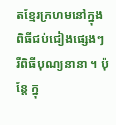តខ្មែរក្រហមនៅក្នុងពិធីជប់ជៀងផ្សេងៗ រឺពិធីបុណ្យនានា ។ ប៉ុន្តែ ក្នុ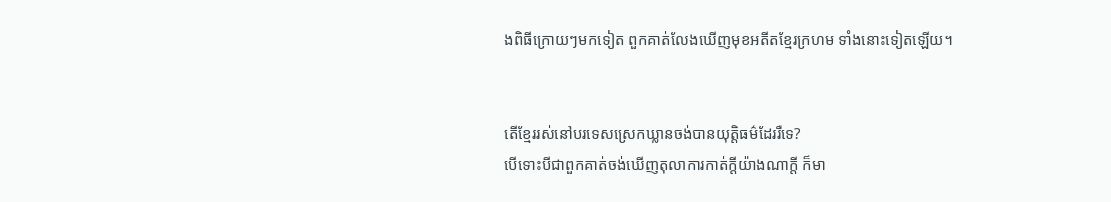ងពិធីក្រោយៗមកទៀត ពួកគាត់លែងឃើញមុខអតីតខ្មែរក្រហម ទាំងនោះទៀតឡើយ។


តើខ្មែររស់នៅបរទេសស្រេកឃ្លានចង់បានយុត្តិធម៌ដែររឺទេ?
បើទោះបីជាពួកគាត់ចង់ឃើញតុលាការកាត់ក្តីយ៉ាងណាក្តី ក៏មា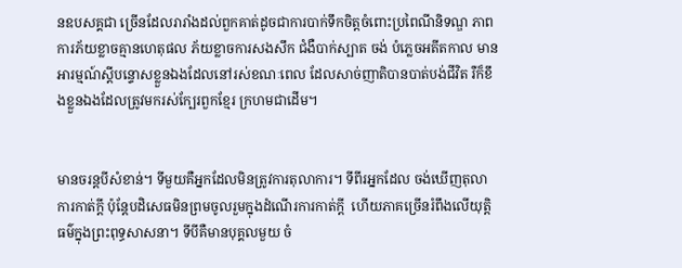នឧបសគ្គជា ច្រើនដែលរារាំងដល់ពួកគាត់ដូចជាការបាក់ទឹកចិត្តចំពោះប្រពៃណីនិទណ្ឌ ភាព ការភ័យខ្លាចគ្មានហេតុផល ភ័យខ្លាចការសងសឹក ជំងឺបាក់ស្បាត ចង់ បំភ្លេចអតីតកាល មានអារម្មណ៍ស្តីបន្ទោសខ្លួនឯងដែលនៅរស់ខណៈពេល ដែលសាច់ញាតិបានបាត់បង់ជីវិត រឺក៏ខឹងខ្លួនឯងដែលត្រូវមករស់ក្បែរពួកខ្មែរ ក្រហមជាដើម។


មានចរន្តបីសំខាន់។ ទីមួយគឺអ្នកដែលមិនត្រូវការតុលាការ។ ទីពីរអ្នកដែល ចង់ឃើញតុលាការកាត់ក្តី ប៉ុន្តែបដិសេធមិនព្រមចូលរួមក្នុងដំណើរការកាត់ក្តី  ហើយភាគច្រើនរំពឹងលើយុត្តិធម៌ក្នុងព្រះពុទ្ធសាសនា។ ទីបីគឺមានបុគ្គលមួយ ចំ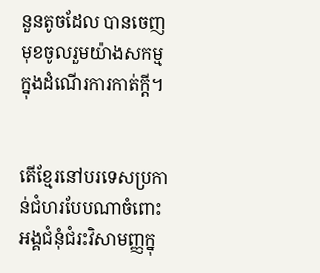នួនតូចដែល បានចេញមុខចូលរួមយ៉ាងសកម្មក្នុងដំណើរការកាត់ក្តី។


តើខ្មែរនៅបរទេសប្រកាន់ជំហរបែបណាចំពោះអង្គជំនុំជំរះវិសាមញ្ញក្នុ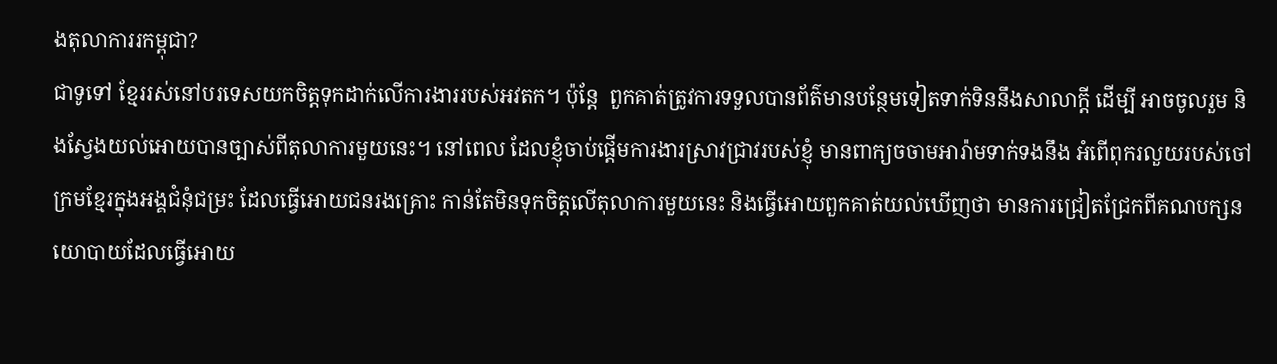ងតុលាការរកម្ពុជា?
ជាទូទៅ ខ្មែររស់នៅបរទេសយកចិត្តទុកដាក់លើការងាររបស់អវតក។ ប៉ុន្តែ  ពួកគាត់ត្រូវការទទួលបានព័ត៌មានបន្ថែមទៀតទាក់ទិននឹងសាលាក្តី ដើម្បី អាចចូលរួម និងស្វែងយល់អោយបានច្បាស់ពីតុលាការមួយនេះ។ នៅពេល ដែលខ្ញុំចាប់ផ្តើមការងារស្រាវជ្រាវរបស់ខ្ញុំ មានពាក្យចចាមអារ៉ាមទាក់ទងនឹង អំពើពុករលួយរបស់ចៅក្រមខ្មែរក្នុងអង្គជំនុំជម្រះ ដែលធ្វើអោយជនរងគ្រោះ កាន់តែមិនទុកចិត្តលើតុលាការមួយនេះ និងធ្វើអោយពួកគាត់យល់ឃើញថា មានការជ្រៀតជ្រែកពីគណបក្សនយោបាយដែលធ្វើអោយ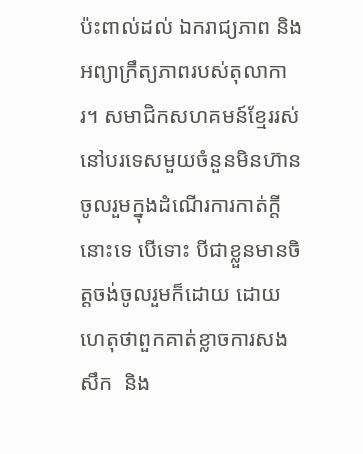ប៉ះពាល់ដល់ ឯករាជ្យភាព និងអព្យាក្រឹត្យភាពរបស់តុលាការ។ សមាជិកសហគមន៍ខ្មែររស់ នៅបរទេសមួយចំនួនមិនហ៊ានចូលរួមក្នុងដំណើរការកាត់ក្តីនោះទេ បើទោះ បីជាខ្លួនមានចិត្តចង់ចូលរួមក៏ដោយ ដោយហេតុថាពួកគាត់ខ្លាចការសងសឹក  និង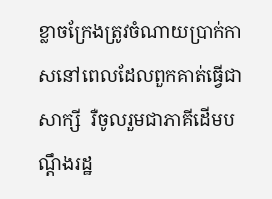ខ្លាចក្រែងត្រូវចំណាយប្រាក់កាសនៅពេលដែលពួកគាត់ធ្វើជាសាក្សី  រឺចូលរួមជាភាគីដើមបណ្តឹងរដ្ឋ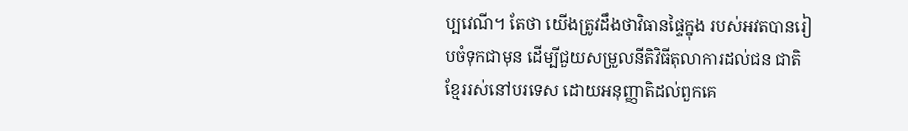ប្បវេណី។ តែថា យើងត្រូវដឹងថាវិធានផ្ទៃក្នុង របស់អវតបានរៀបចំទុកជាមុន ដើម្បីជួយសម្រួលនីតិវិធីតុលាការដល់ជន ជាតិខ្មែររស់នៅបរទេស ដោយអនុញ្ញាតិដល់ពួកគេ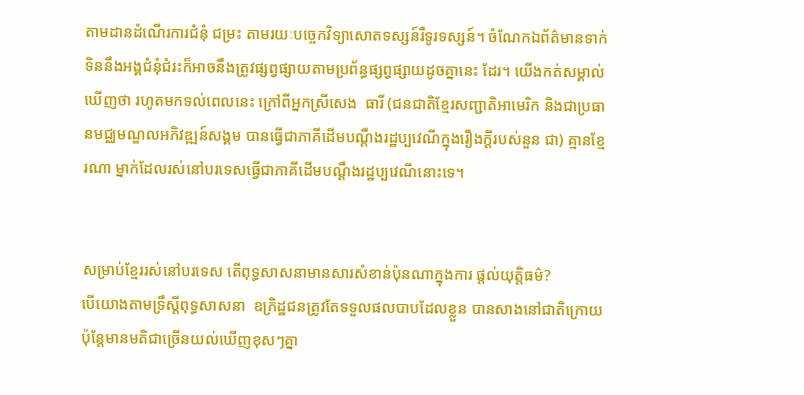តាមដានដំណើរការជំនុំ ជម្រះ តាមរយៈបច្ចេកវិទ្យាសោតទស្សន៍រឺទូរទស្សន៍។ ចំណែកឯព័ត៌មានទាក់ទិននឹងអង្គជំនុំជំរះក៏អាចនឹងត្រូវផ្សព្វផ្សាយតាមប្រព័ន្ធផ្សព្វផ្សាយដូចគ្នានេះ ដែរ។ យើងកត់សម្គាល់ឃើញថា រហូតមកទល់ពេលនេះ ក្រៅពីអ្នកស្រីសេង  ធារី (ជនជាតិខ្មែរសញ្ជាតិអាមេរិក និងជាប្រធានមជ្ឈមណ្ឌលអភិវឌ្ឍន៍សង្គម បានធ្វើជាភាគីដើមបណ្តឹងរដ្ឋប្បវេណីក្នុងរឿងក្តីរបស់នួន ជា) គ្មានខ្មែរណា ម្នាក់ដែលរស់នៅបរទេសធ្វើជាភាគីដើមបណ្តឹងរដ្ឋប្បវេណីនោះទេ។


សម្រាប់ខ្មែររស់នៅបរទេស តើពុទ្ធសាសនាមានសារសំខាន់ប៉ុនណាក្នុងការ ផ្តល់យុត្តិធម៌?
បើយោងតាមទ្រឹស្តីពុទ្ធសាសនា  ឧក្រិដ្ឋជនត្រូវតែទទួលផលបាបដែលខ្លួន បានសាងនៅជាតិក្រោយ ប៉ុន្តែមានមតិជាច្រើនយល់ឃើញខុសៗគ្នា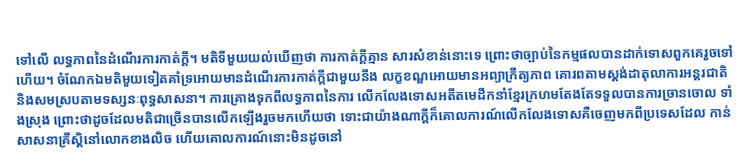ទៅលើ លទ្ធភាពនៃដំណើរការកាត់ក្តី។ មតិទីមួយយល់ឃើញថា ការកាត់ក្តីគ្មាន សារសំខាន់នោះទេ ព្រោះថាច្បាប់នៃកម្មផលបានដាក់ទោសពួកគេរួចទៅ ហើយ។ ចំណែកឯមតិមួយទៀតគាំទ្រអោយមានដំណើរការកាត់ក្តីជាមួយនឹង លក្ខខណ្ឌអោយមានអព្យាក្រឹត្យភាព គោរពតាមស្តង់ដាតុលាការអន្តរជាតិ  និងសមស្របតាមទស្សនៈពុទ្ធសាសនា។ ការគ្រោងទុកពីលទ្ធភាពនៃការ លើកលែងទោសអតីតមេដឹកនាំខ្មែរក្រហមតែងតែទទួលបានការច្រានចោល ទាំងស្រុង ព្រោះថាដូចដែលមតិជាច្រើនបានលើកឡើងរួចមកហើយថា ទោះជាយ៉ាងណាក្តីក៏គោលការណ៍លើកលែងទោសគឺចេញមកពីប្រទេសដែល កាន់សាសនាគ្រឹស្តិនៅលោកខាងលិច ហើយគោលការណ៍នោះមិនដូចនៅ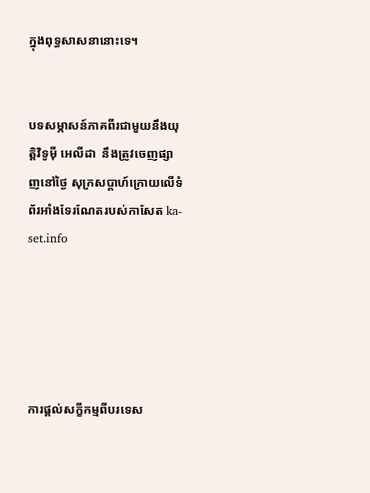ក្នុងពុទ្ធសាសនានោះទេ។


បទសម្ភាសន៍ភាគពីរជាមួយនឹងយុត្តិវិទូម៉ី អេលីដា  នឹងត្រូវចេញផ្សាញនៅថ្ងៃ សុក្រសប្តាហ៍ក្រោយលើទំព័រអាំងទែរណែតរបស់កាសែត ka-set.info





ការផ្តល់សក្ខីកម្មពីបរទេស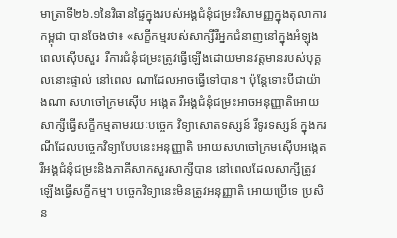មាត្រាទី២៦.១នៃវិធានផ្ទៃក្នុងរបស់អង្គជំនុំជម្រះវិសាមញ្ញក្នុងតុលាការកម្ពុជា បានចែងថា៖ «សក្ខីកម្មរបស់សាក្សីរឺអ្នកជំនាញនៅក្នុងអំឡុងពេលស៊ើបសួរ  រឺការជំនុំជម្រះត្រូវធ្វើឡើងដោយមានវត្តមានរបស់បុគ្គលនោះផ្ទាល់ នៅពេល ណាដែលអាចធ្វើទៅបាន។ ប៉ុន្តែទោះបីជាយ៉ាងណា សហចៅក្រមស៊ើប អង្កេត រឺអង្គជំនុំជម្រះអាចអនុញ្ញាតិអោយសាក្សីធ្វើសក្ខីកម្មតាមរយៈបច្ចេក វិទ្យាសោតទស្សន៍ រឺទូរទស្សន៍ ក្នុងករណីដែលបច្ចេកវិទ្យាបែបនេះអនុញ្ញាតិ អោយសហចៅក្រមស៊ើបអង្កេត រឺអង្គជំនុំជម្រះនិងភាគីសាកសួរសាក្សីបាន នៅពេលដែលសាក្សីត្រូវឡើងធ្វើសក្ខីកម្ម។ បច្ចេកវិទ្យានេះមិនត្រូវអនុញ្ញាតិ អោយប្រើទេ ប្រសិន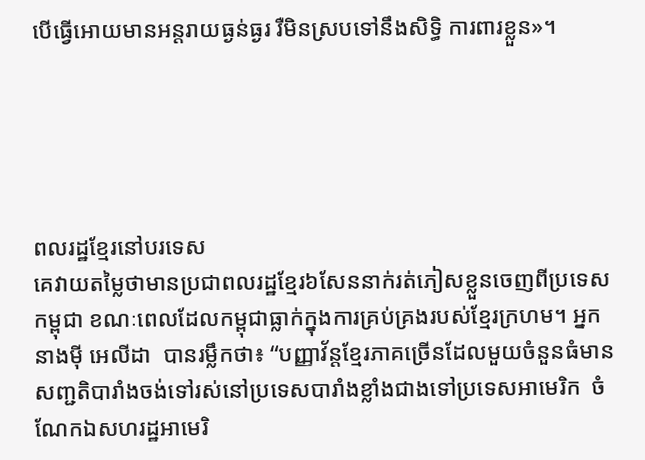បើធ្វើអោយមានអន្តរាយធ្ងន់ធ្ងរ រឺមិនស្របទៅនឹងសិទ្ធិ ការពារខ្លួន»។





ពលរដ្ឋខ្មែរនៅបរទេស
គេវាយតម្លៃថាមានប្រជាពលរដ្ឋខ្មែរ៦សែននាក់រត់ភៀសខ្លួនចេញពីប្រទេស កម្ពុជា ខណៈពេលដែលកម្ពុជាធ្លាក់ក្នុងការគ្រប់គ្រងរបស់ខ្មែរក្រហម។ អ្នក នាងម៉ី អេលីដា  បានរម្លឹកថា៖ “បញ្ញាវ័ន្តខ្មែរភាគច្រើនដែលមួយចំនួនធំមាន សញ្ជតិបារាំងចង់ទៅរស់នៅប្រទេសបារាំងខ្លាំងជាងទៅប្រទេសអាមេរិក  ចំណែកឯសហរដ្ឋអាមេរិ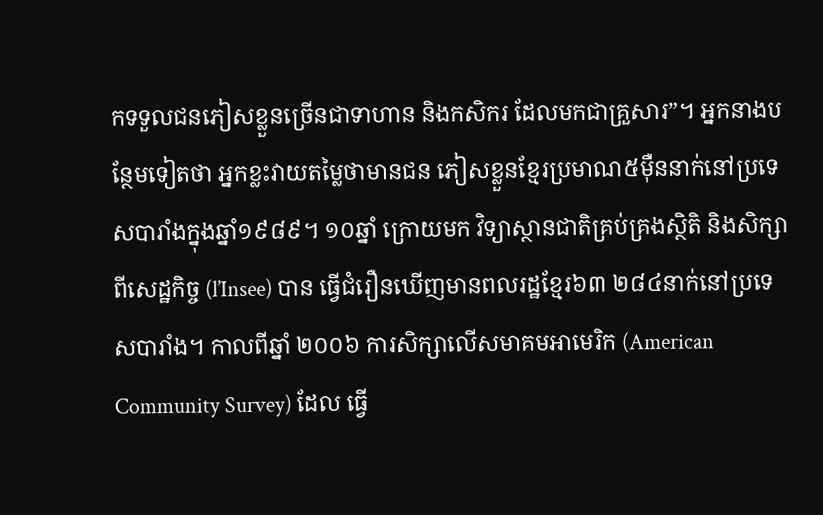កទទួលជនភៀសខ្លួនច្រើនជាទាហាន និងកសិករ ដែលមកជាគ្រួសារ”។ អ្នកនាងបន្ថែមទៀតថា អ្នកខ្លះវាយតម្លៃថាមានជន ភៀសខ្លួនខ្មែរប្រមាណ៥ម៉ឺននាក់នៅប្រទេសបារាំងក្នុងឆ្នាំ១៩៨៩។ ១០ឆ្នាំ ក្រោយមក វិទ្យាស្ថានជាតិគ្រប់គ្រងស្ថិតិ និងសិក្សាពីសេដ្ឋកិច្ច (l’Insee) បាន ធ្វើជំរឿនឃើញមានពលរដ្ឋខ្មែរ៦៣ ២៨៤នាក់នៅប្រទេសបារាំង។ កាលពីឆ្នាំ ២០០៦ ការសិក្សាលើសមាគមអាមេរិក (American Community Survey) ដែល ធ្វើ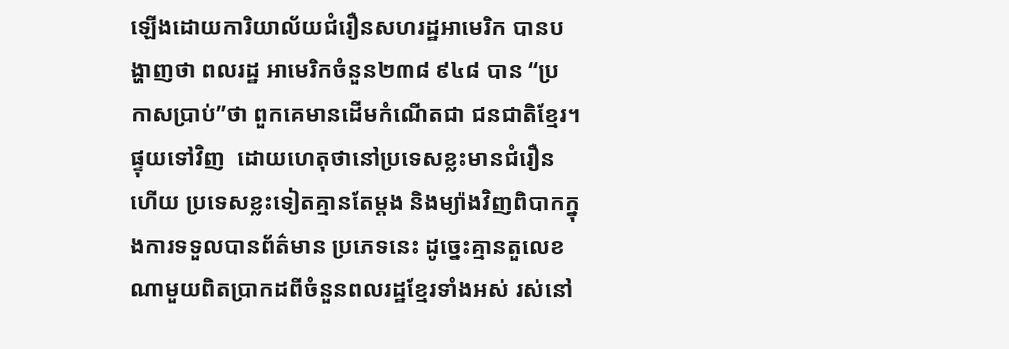ឡើងដោយការិយាល័យជំរឿនសហរដ្ឋអាមេរិក បានបង្ហាញថា ពលរដ្ឋ អាមេរិកចំនួន២៣៨ ៩៤៨ បាន “ប្រកាសប្រាប់”ថា ពួកគេមានដើមកំណើតជា ជនជាតិខ្មែរ។ ផ្ទុយទៅវិញ  ដោយហេតុថានៅប្រទេសខ្លះមានជំរឿន ហើយ ប្រទេសខ្លះទៀតគ្មានតែម្តង និងម្យ៉ាងវិញពិបាកក្នុងការទទួលបានព័ត៌មាន ប្រភេទនេះ ដូច្នេះគ្មានតួលេខណាមួយពិតប្រាកដពីចំនួនពលរដ្ឋខ្មែរទាំងអស់ រស់នៅ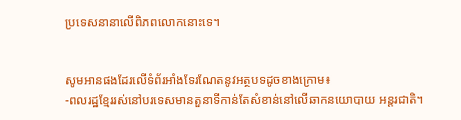ប្រទេសនានាលើពិភពលោកនោះទេ។


សូមអានផងដែរលើទំព័រអាំងទែរណែតនូវអត្ថបទដូចខាងក្រោម៖
-ពលរដ្ឋខ្មែររស់នៅបរទេសមានតួនាទីកាន់តែសំខាន់នៅលើឆាកនយោបាយ អន្តរជាតិ។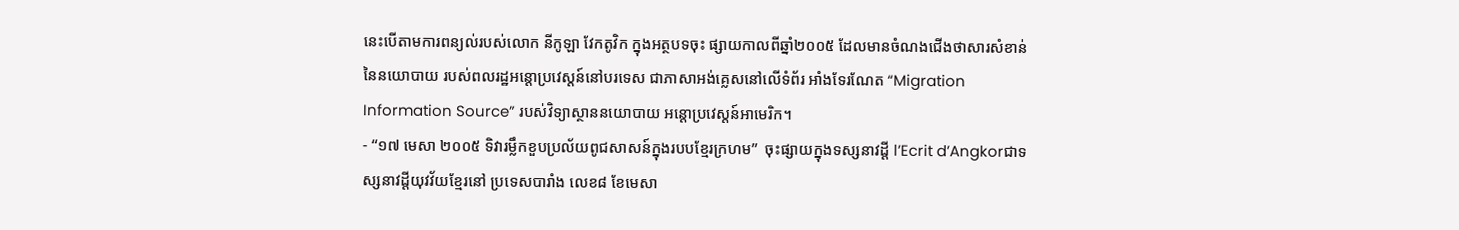នេះបើតាមការពន្យល់របស់លោក នីកូឡា វែកតូវិក ក្នុងអត្ថបទចុះ ផ្សាយកាលពីឆ្នាំ២០០៥ ដែលមានចំណងជើងថាសារសំខាន់នៃនយោបាយ របស់ពលរដ្ឋអន្តោប្រវេស្តន៍នៅបរទេស ជាភាសាអង់គ្លេសនៅលើទំព័រ អាំងទែរណែត “Migration Information Source” របស់វិទ្យាស្ថាននយោបាយ អន្តោប្រវេស្តន៍អាមេរិក។
- “១៧ មេសា ២០០៥ ទិវារម្លឹកខួបប្រល័យពូជសាសន៍ក្នុងរបបខ្មែរក្រហម”  ចុះផ្សាយក្នុងទស្សនាវដ្តី l’Ecrit d’Angkorជាទស្សនាវដ្តីយុវវ័យខ្មែរនៅ ប្រទេសបារាំង លេខ៨ ខែមេសា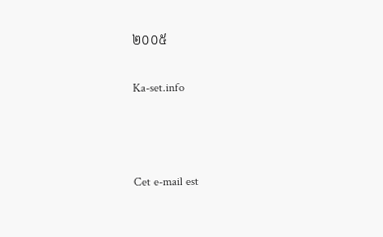២០០៥

Ka-set.info



Cet e-mail est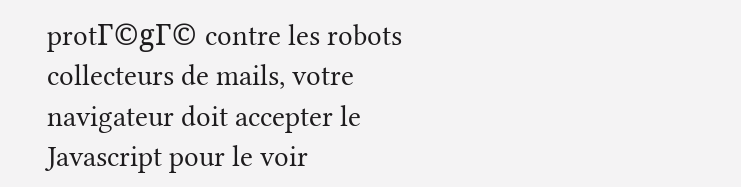protΓ©gΓ© contre les robots collecteurs de mails, votre navigateur doit accepter le Javascript pour le voir